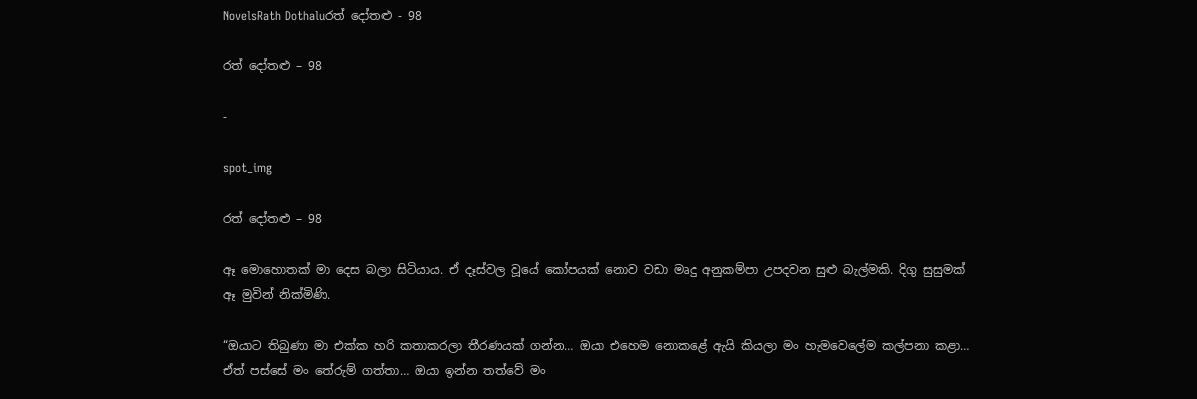NovelsRath Dothaluරත් දෝතළු - 98

රත් දෝතළු – 98

-

spot_img

රත් දෝතළු – 98

ඈ මොහොතක් මා දෙස බලා සිටියාය. ඒ දෑස්වල වූයේ කෝපයක් නොව වඩා මෘදු අනුකම්පා උපදවන සුළු බැල්මකි. දිගු සුසුමක් ඈ මුවින් නික්මිණි.

“ඔයාට තිබුණා මා එක්ක හරි කතාකරලා තීරණයක් ගන්න… ඔයා එහෙම නොකළේ ඇයි කියලා මං හැමවෙලේම කල්පනා කළා… ඒත් පස්සේ මං තේරුම් ගත්තා… ඔයා ඉන්න තත්වේ මං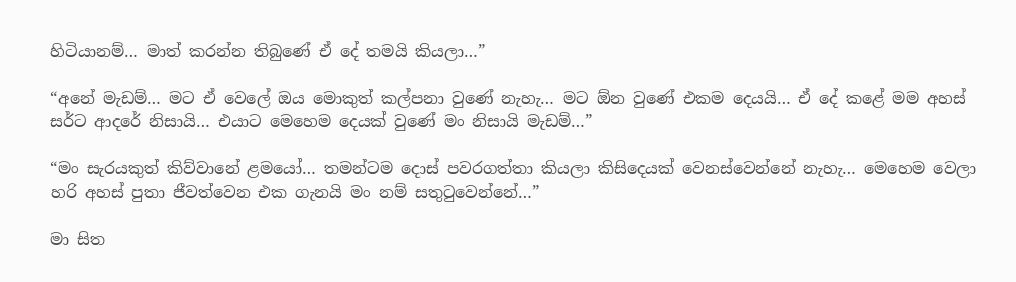හිටියානම්… මාත් කරන්න තිබුණේ ඒ දේ තමයි කියලා…”

“අනේ මැඩම්… මට ඒ වෙලේ ඔය මොකුත් කල්පනා වුණේ නැහැ… මට ඕන වුණේ එකම දෙයයි… ඒ දේ කළේ මම අහස් සර්ට ආදරේ නිසායි… එයාට මෙහෙම දෙයක් වුණේ මං නිසායි මැඩම්…”

“මං සැරයකුත් කිව්වානේ ළමයෝ… තමන්ටම දොස් පවරගත්තා කියලා කිසිදෙයක් වෙනස්වෙන්නේ නැහැ… මෙහෙම වෙලා හරි අහස් පුතා ජීවත්වෙන එක ගැනයි මං නම් සතුටුවෙන්නේ…”

මා සිත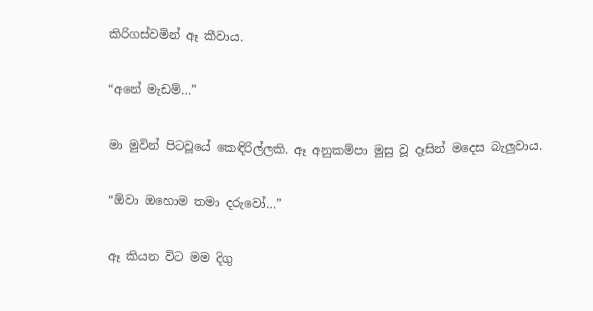කිරිගස්වමින් ඈ කීවාය.

“අනේ මැඩම්…”

මා මුවින් පිටවූයේ කෙඳිරිල්ලකි. ඈ අනුකම්පා මුසු වූ දෑසින් මදෙස බැලුවාය.

“ඕවා ඔහොම තමා දරුවෝ…”

ඈ කියන විට මම දිගු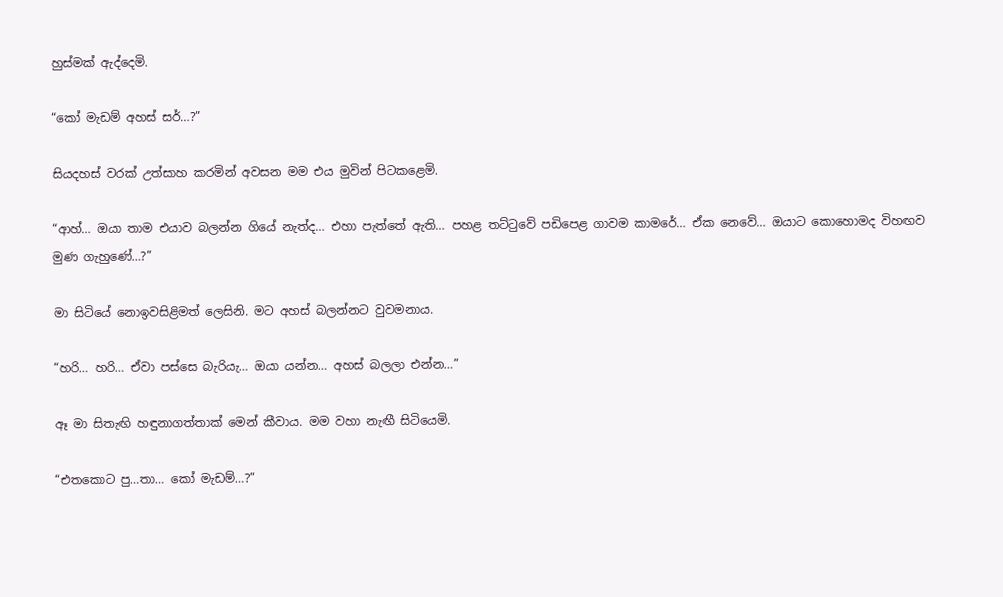හුස්මක් ඇද්දෙමි.

“කෝ මැඩම් අහස් සර්…?”

සියදහස් වරක් උත්සාහ කරමින් අවසන මම එය මුවින් පිටකළෙමි.

“ආහ්… ඔයා තාම එයාව බලන්න ගියේ නැත්ද… එහා පැත්තේ ඇති… පහළ තට්ටුවේ පඩිපෙළ ගාවම කාමරේ… ඒක නෙවේ… ඔයාට කොහොමද විහඟව මුණ ගැහුණේ…?”

මා සිටියේ නොඉවසිළිමත් ලෙසිනි. මට අහස් බලන්නට වුවමනාය.

“හරි… හරි… ඒවා පස්සෙ බැරියැ… ඔයා යන්න… අහස් බලලා එන්න…”

ඈ මා සිතැඟි හඳුනාගත්තාක් මෙන් කීවාය. මම වහා නැඟී සිටියෙමි.

“එතකොට පු…තා… කෝ මැඩම්…?”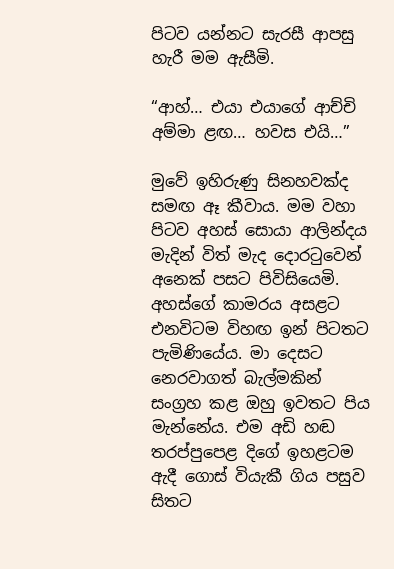පිටව යන්නට සැරසී ආපසු හැරී මම ඇසීමි.

“ආහ්… එයා එයාගේ ආච්චි අම්මා ළඟ… හවස එයි…”

මුවේ ඉහිරුණු සිනහවක්ද සමඟ ඈ කීවාය. මම වහා පිටව අහස් සොයා ආලින්දය මැදින් විත් මැද දොරටුවෙන් අනෙක් පසට පිවිසියෙමි. අහස්ගේ කාමරය අසළට එනවිටම විහඟ ඉන් පිටතට පැමිණියේය. මා දෙසට නෙරවාගත් බැල්මකින් සංග්‍රහ කළ ඔහු ඉවතට පිය මැන්නේය. එම අඩි හඬ තරප්පුපෙළ දිගේ ඉහළටම ඇදී ගොස් වියැකී ගිය පසුව සිතට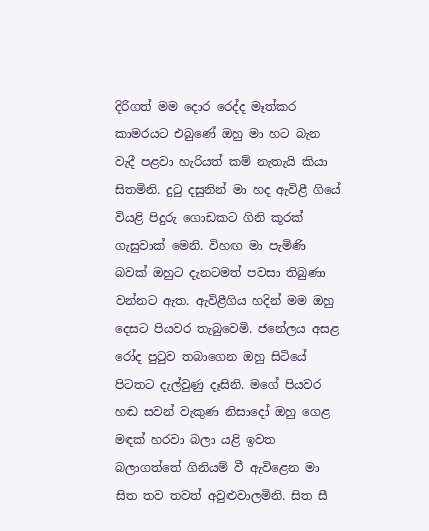දිරිගත් මම දොර රෙද්ද මෑත්කර කාමරයට එබුණේ ඔහු මා හට බැන වැදී පළවා හැරියත් කම් නැතැයි කියා සිතමිනි. දුටු දසුනින් මා හද ඇවිළී ගියේ වියළි පිදුරු ගොඩකට ගිනි කූරක් ගැසුවාක් මෙනි. විහඟ මා පැමිණි බවක් ඔහුට දැනටමත් පවසා තිබුණා වන්නට ඇත. ඇවිළීගිය හදින් මම ඔහු දෙසට පියවර තැබුවෙමි. ජනේලය අසළ රෝද පුටුව තබාගෙන ඔහු සිටියේ පිටතට දැල්වුණු දෑසිනි. මගේ පියවර හඬ සවන් වැකුණ නිසාදෝ ඔහු ගෙළ මඳක් හරවා බලා යළි ඉවත බලාගත්තේ ගිනියම් වී ඇවිළෙන මා සිත තව තවත් අවුළුවාලමිනි. සිත සී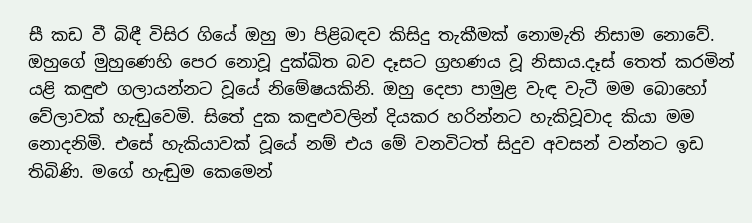සී කඩ වී බිඳී විසිර ගියේ ඔහු මා පිළිබඳව කිසිදු තැකීමක් නොමැති නිසාම නොවේ. ඔහුගේ මුහුණෙහි පෙර නොවූ දුක්ඛිත බව දෑසට ග්‍රහණය වූ නිසාය.දෑස් තෙත් කරමින් යළි කඳුළු ගලායන්නට වූයේ නිමේෂයකිනි. ඔහු දෙපා පාමුළ වැඳ වැටී මම බොහෝ වේලාවක් හැඬුවෙමි. සිතේ දුක කඳුළුවලින් දියකර හරින්නට හැකිවූවාද කියා මම නොදනිමි. එසේ හැකියාවක් වූයේ නම් එය මේ වනවිටත් සිදුව අවසන් වන්නට ඉඩ තිබිණි. මගේ හැඬුම කෙමෙන්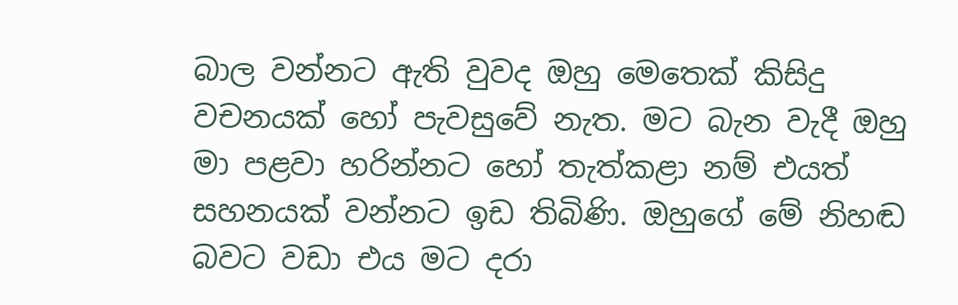බාල වන්නට ඇති වුවද ඔහු මෙතෙක් කිසිදු වචනයක් හෝ පැවසුවේ නැත. මට බැන වැදී ඔහු මා පළවා හරින්නට හෝ තැත්කළා නම් එයත් සහනයක් වන්නට ඉඩ තිබිණි. ඔහුගේ මේ නිහඬ බවට වඩා එය මට දරා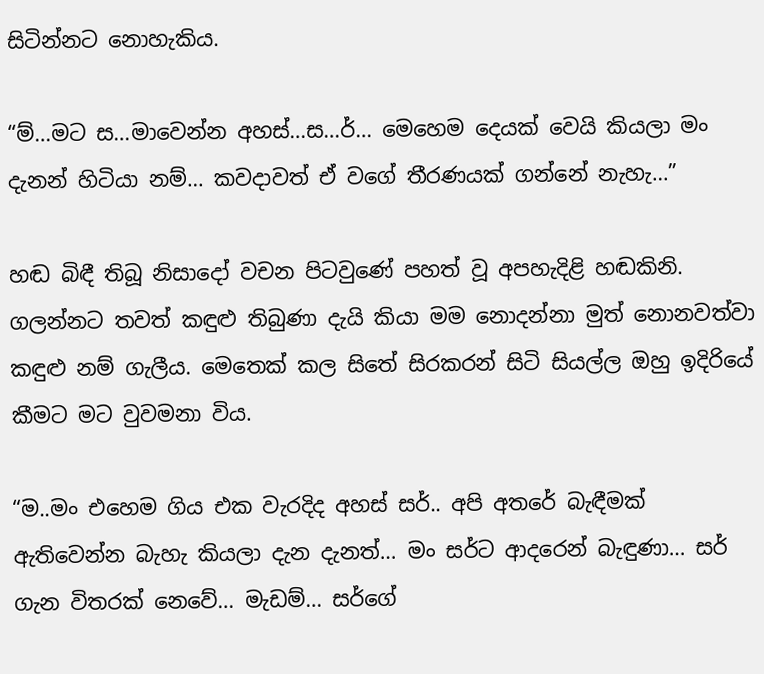සිටින්නට නොහැකිය.

“ම්…මට ස…මාවෙන්න අහස්…ස…ර්… මෙහෙම දෙයක් වෙයි කියලා මං දැනන් හිටියා නම්… කවදාවත් ඒ වගේ තීරණයක් ගන්නේ නැහැ…”

හඬ බිඳී තිබූ නිසාදෝ වචන පිටවුණේ පහත් වූ අපහැදිළි හඬකිනි. ගලන්නට තවත් කඳුළු තිබුණා දැයි කියා මම නොදන්නා මුත් නොනවත්වා කඳුළු නම් ගැලීය. මෙතෙක් කල සිතේ සිරකරන් සිටි සියල්ල ඔහු ඉදිරියේ කීමට මට වුවමනා විය.

“ම..මං එහෙම ගිය එක වැරදිද අහස් සර්.. අපි අතරේ බැඳීමක් ඇතිවෙන්න බැහැ කියලා දැන දැනත්… මං සර්ට ආදරෙන් බැඳුණා… සර් ගැන විතරක් නෙවේ… මැඩම්… සර්ගේ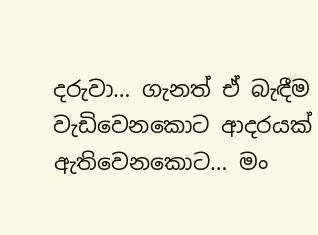දරුවා… ගැනත් ඒ බැඳීම වැඩිවෙනකොට ආදරයක් ඇතිවෙනකොට… මං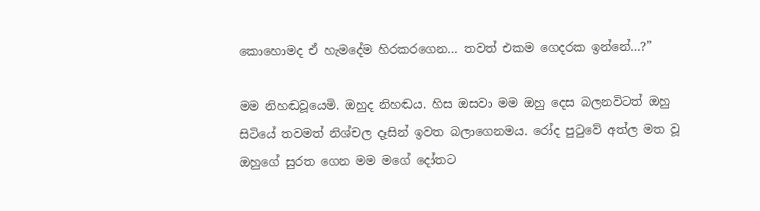කොහොමද ඒ හැමදේම හිරකරගෙන… තවත් එකම ගෙදරක ඉන්නේ…?”

මම නිහඬවූයෙමි. ඔහුද නිහඬය. හිස ඔසවා මම ඔහු දෙස බලනවිටත් ඔහු සිටියේ තවමත් නිශ්චල දෑසින් ඉවත බලාගෙනමය. රෝද පුටුවේ අත්ල මත වූ ඔහුගේ සුරත ගෙන මම මගේ දෝතට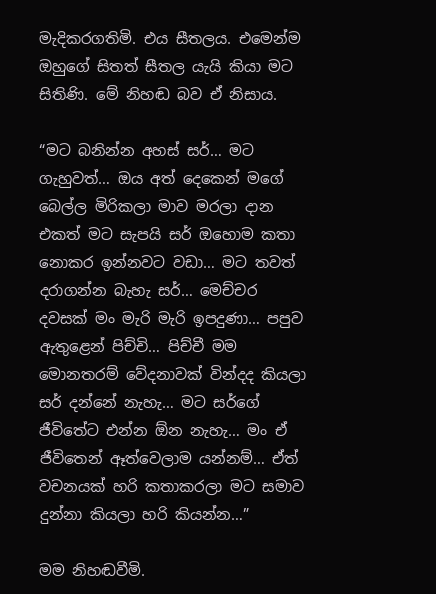මැදිකරගතිමි. එය සීතලය. එමෙන්ම ඔහුගේ සිතත් සීතල යැයි කියා මට සිතිණි. මේ නිහඬ බව ඒ නිසාය.

“මට බනින්න අහස් සර්… මට ගැහුවත්… ඔය අත් දෙකෙන් මගේ බෙල්ල මිරිකලා මාව මරලා දාන එකත් මට සැපයි සර් ඔහොම කතා නොකර ඉන්නවට වඩා… මට තවත් දරාගන්න බැහැ සර්… මෙච්චර දවසක් මං මැරි මැරි ඉපදුණා… පපුව ඇතුළෙන් පිච්චි… පිච්චී මම මොනතරම් වේදනාවක් වින්දද කියලා සර් දන්නේ නැහැ… මට සර්ගේ ජීවිතේට එන්න ඕන නැහැ… මං ඒ ජීවිතෙන් ඈත්වෙලාම යන්නම්… ඒත් වචනයක් හරි කතාකරලා මට සමාව දුන්නා කියලා හරි කියන්න…”

මම නිහඬවීමි.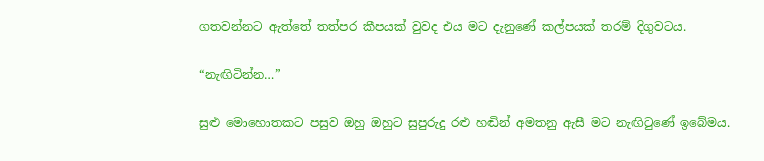ගතවන්නට ඇත්තේ තත්පර කීපයක් වුවද එය මට දැනුණේ කල්පයක් තරම් දිගුවටය.

“නැඟිටින්න…”

සුළු මොහොතකට පසුව ඔහු ඔහුට සුපුරුදු රළු හඬින් අමතනු ඇසී මට නැඟිටුණේ ඉබේමය.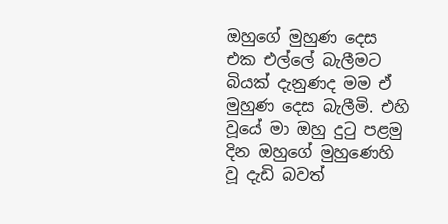ඔහුගේ මුහුණ දෙස එක එල්ලේ බැලීමට බියක් දැනුණද මම ඒ මුහුණ දෙස බැලීමි. එහි වූයේ මා ඔහු දුටු පළමු දින ඔහුගේ මුහුණෙහි වූ දැඩි බවත්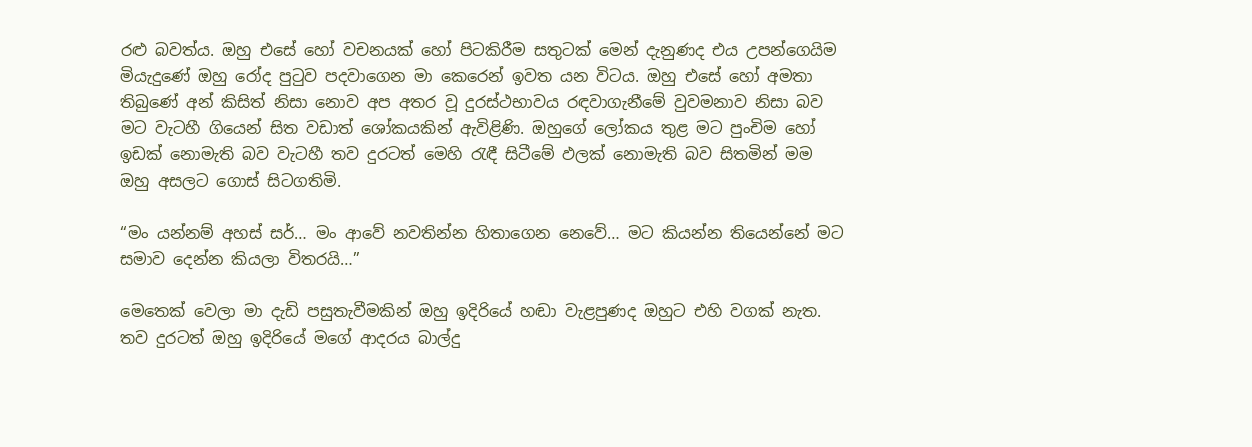රළු බවත්ය. ඔහු එසේ හෝ වචනයක් හෝ පිටකිරීම සතුටක් මෙන් දැනුණද එය උපන්ගෙයිම මියැදුණේ ඔහු රෝද පුටුව පදවාගෙන මා කෙරෙන් ඉවත යන විටය. ඔහු එසේ හෝ අමතා තිබුණේ අන් කිසිත් නිසා නොව අප අතර වූ දුරස්ථභාවය රඳවාගැනීමේ වුවමනාව නිසා බව මට වැටහී ගියෙන් සිත වඩාත් ශෝකයකින් ඇවිළිණි. ඔහුගේ ලෝකය තුළ මට පුංචිම හෝ ඉඩක් නොමැති බව වැටහී තව දුරටත් මෙහි රැඳී සිටීමේ ඵලක් නොමැති බව සිතමින් මම ඔහු අසලට ගොස් සිටගතිමි.

“මං යන්නම් අහස් සර්… මං ආවේ නවතින්න හිතාගෙන නෙවේ… මට කියන්න තියෙන්නේ මට සමාව දෙන්න කියලා විතරයි…”

මෙතෙක් වෙලා මා දැඩි පසුතැවීමකින් ඔහු ඉදිරියේ හඬා වැළපුණද ඔහුට එහි වගක් නැත. තව දුරටත් ඔහු ඉදිරියේ මගේ ආදරය බාල්දු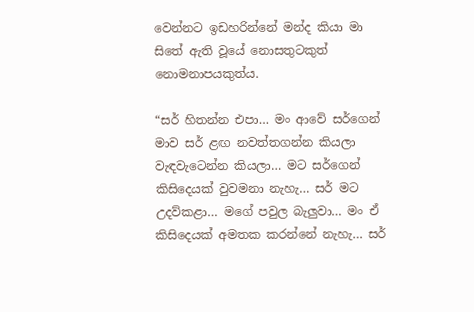වෙන්නට ඉඩහරින්නේ මන්ද කියා මා සිතේ ඇති වූයේ නොසතුටකුත් නොමනාපයකුත්ය.

“සර් හිතන්න එපා… මං ආවේ සර්ගෙන් මාව සර් ළඟ නවත්තගන්න කියලා වැඳවැටෙන්න කියලා… මට සර්ගෙන් කිසිදෙයක් වුවමනා නැහැ… සර් මට උදව්කළා… මගේ පවුල බැලුවා… මං ඒ කිසිදෙයක් අමතක කරන්නේ නැහැ… සර්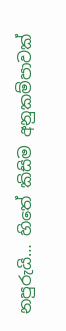නපුරුයි… හිතේ කිසිම අනුකම්පාවක්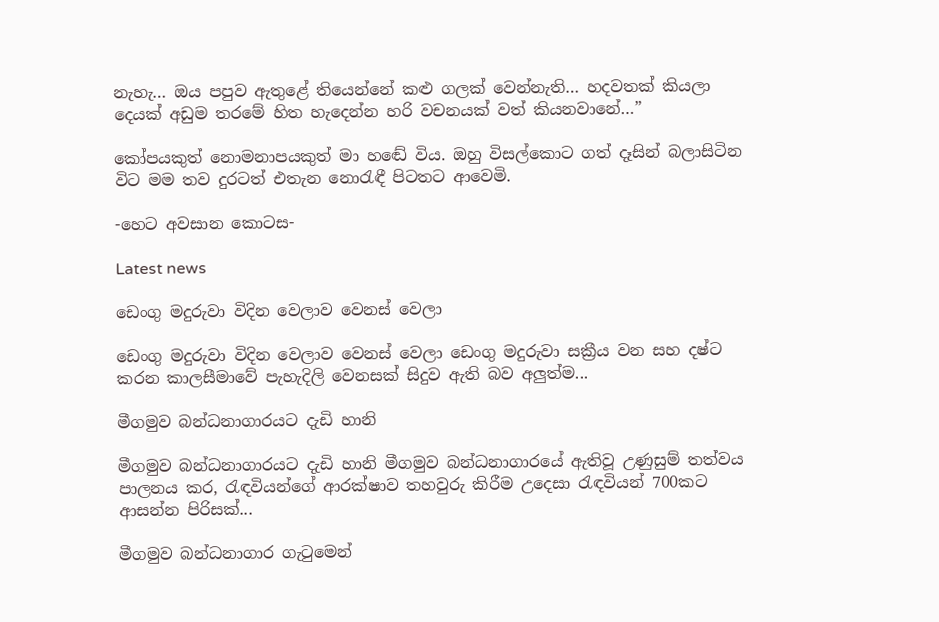නැහැ… ඔය පපුව ඇතුළේ තියෙන්නේ කළු ගලක් වෙන්නැති… හදවතක් කියලා දෙයක් අඩුම තරමේ හිත හැදෙන්න හරි වචනයක් වත් කියනවානේ…”

කෝපයකුත් නොමනාපයකුත් මා හඬේ විය. ඔහු විසල්කොට ගත් දෑසින් බලාසිටින විට මම තව දුරටත් එතැන නොරැඳී පිටතට ආවෙමි.

-හෙට අවසාන කොටස-

Latest news

ඩෙංගු මදුරුවා විදින වෙලාව වෙනස් වෙලා

ඩෙංගු මදුරුවා විදින වෙලාව වෙනස් වෙලා ඩෙංගු මදුරුවා සක්‍රීය වන සහ දෂ්ට කරන කාලසීමාවේ පැහැදිලි වෙනසක් සිදුව ඇති බව අලුත්ම...

මීගමුව බන්ධනාගාරයට දැඩි හානි

මීගමුව බන්ධනාගාරයට දැඩි හානි මීගමුව බන්ධනාගාරයේ ඇතිවූ උණුසුම් තත්වය පාලනය කර, රැඳවියන්ගේ ආරක්ෂාව තහවුරු කිරීම උදෙසා රැඳවියන් 700කට ආසන්න පිරිසක්...

මීගමුව බන්ධනාගාර ගැටුමෙන්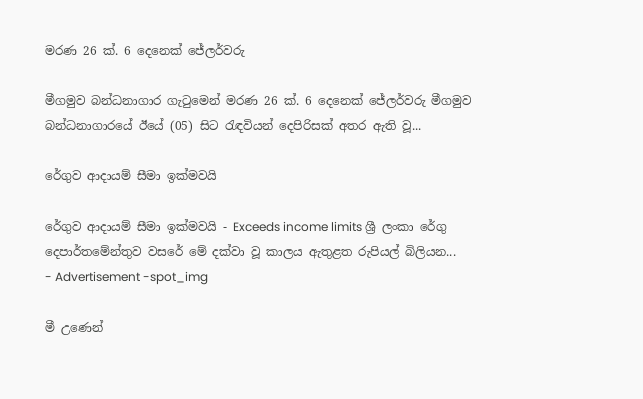මරණ 26 ක්. 6 දෙනෙක් ජේලර්වරු

මීගමුව බන්ධනාගාර ගැටුමෙන් මරණ 26 ක්. 6 දෙනෙක් ජේලර්වරු මීගමුව බන්ධනාගාරයේ ඊයේ (05) සිට රැඳවියන් දෙපිරිසක් අතර ඇති වූ...

රේගුව ආදායම් සීමා ඉක්මවයි

රේගුව ආදායම් සීමා ඉක්මවයි - Exceeds income limits ශ්‍රී ලංකා රේගු දෙපාර්තමේන්තුව වසරේ මේ දක්වා වූ කාලය ඇතුළත රුපියල් බිලියන...
- Advertisement -spot_img

මී උණෙන්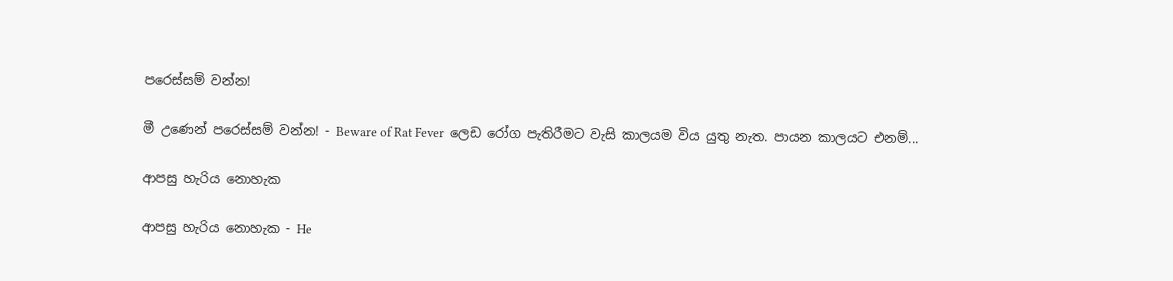පරෙස්සම් වන්න!

මී උණෙන් පරෙස්සම් වන්න! - Beware of Rat Fever  ලෙඩ රෝග පැතිරීමට වැසි කාලයම විය යුතු නැත. පායන කාලයට එනම්...

ආපසු හැරිය නොහැක

ආපසු හැරිය නොහැක - He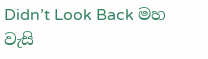Didn’t Look Back මහ වැසි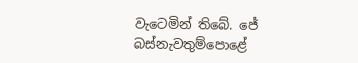වැටෙමින් තිබේ. ජේ බස්නැවතුම්පොළේ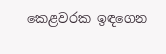කෙළවරක ඉඳගෙන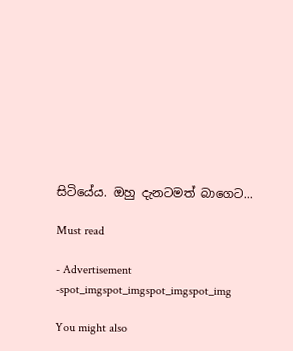සිටියේය. ඔහු දැනටමත් බාගෙට...

Must read

- Advertisement -spot_imgspot_imgspot_imgspot_img

You might also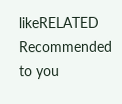likeRELATED
Recommended to you